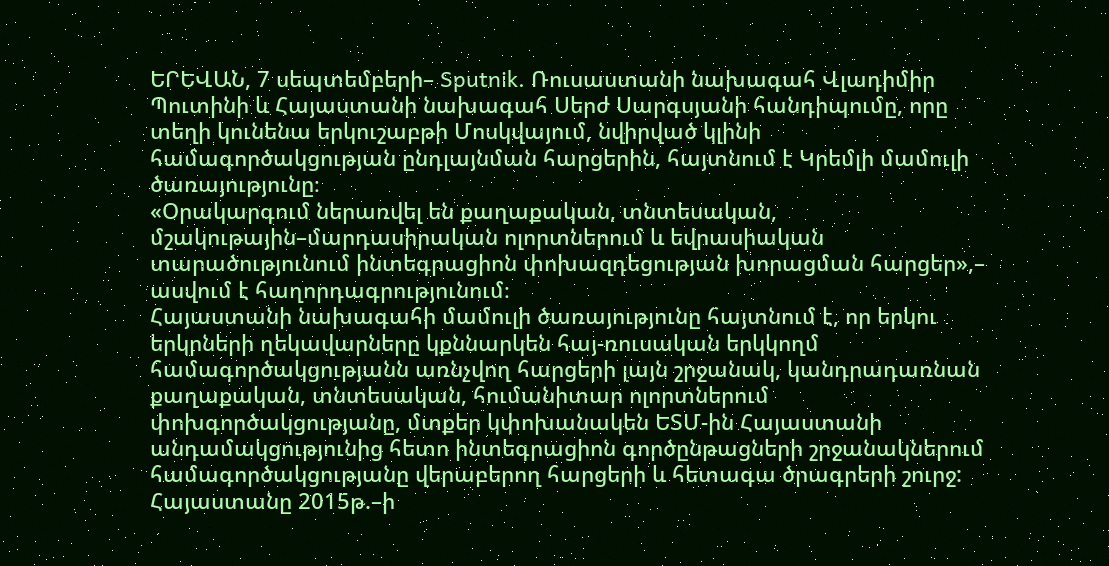ԵՐԵՎԱՆ, 7 սեպտեմբերի– Sputnik. Ռուսաստանի նախագահ Վլադիմիր Պուտինի և Հայաստանի նախագահ Սերժ Սարգսյանի հանդիպումը, որը տեղի կունենա երկուշաբթի Մոսկվայում, նվիրված կլինի համագործակցության ընդլայնման հարցերին, հայտնում է Կրեմլի մամուլի ծառայությունը։
«Օրակարգում ներառվել են քաղաքական, տնտեսական, մշակութային–մարդասիրական ոլորտներում և եվրասիական տարածությունում ինտեգրացիոն փոխազդեցության խորացման հարցեր»,– ասվում է հաղորդագրությունում։
Հայաստանի նախագահի մամուլի ծառայությունը հայտնում է, որ երկու երկրների ղեկավարները կքննարկեն հայ-ռուսական երկկողմ համագործակցությանն առնչվող հարցերի լայն շրջանակ, կանդրադառնան քաղաքական, տնտեսական, հումանիտար ոլորտներում փոխգործակցությանը, մտքեր կփոխանակեն ԵՏՄ-ին Հայաստանի անդամակցությունից հետո ինտեգրացիոն գործընթացների շրջանակներում համագործակցությանը վերաբերող հարցերի և հետագա ծրագրերի շուրջ:
Հայաստանը 2015թ.–ի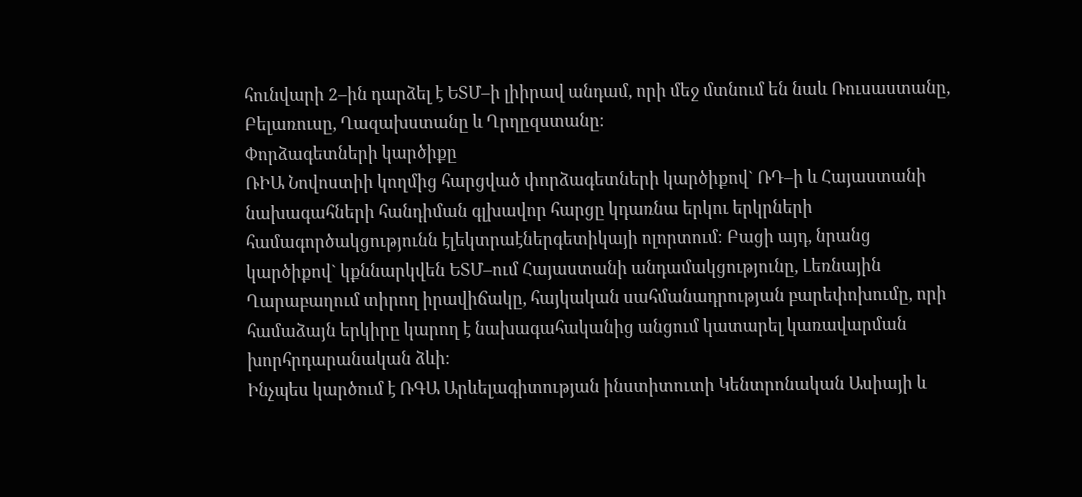հունվարի 2–ին դարձել է ԵՏՄ–ի լիիրավ անդամ, որի մեջ մտնում են նաև Ռուսաստանը, Բելառուսը, Ղազախստանը և Ղրղըզստանը։
Փորձագետների կարծիքը
ՌԻԱ Նովոստիի կողմից հարցված փորձագետների կարծիքով` ՌԴ–ի և Հայաստանի նախագահների հանդիման գլխավոր հարցը կդառնա երկու երկրների համագործակցությունն էլեկտրաէներգետիկայի ոլորտում։ Բացի այդ, նրանց կարծիքով` կքննարկվեն ԵՏՄ–ում Հայաստանի անդամակցությունը, Լեռնային Ղարաբաղում տիրող իրավիճակը, հայկական սահմանադրության բարեփոխումը, որի համաձայն երկիրը կարող է նախագահականից անցում կատարել կառավարման խորհրդարանական ձևի։
Ինչպես կարծում է ՌԳԱ Արևելագիտության ինստիտուտի Կենտրոնական Ասիայի և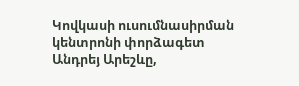Կովկասի ուսումնասիրման կենտրոնի փորձագետ Անդրեյ Արեշևը,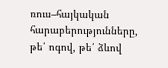ռուս–հայկական հարաբերությունները, թե՛ ոգով, թե՛ ձևով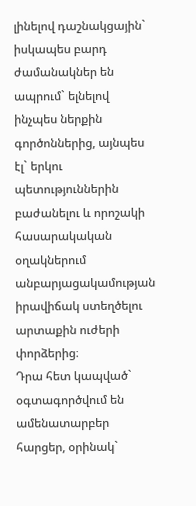լինելով դաշնակցային` իսկապես բարդ ժամանակներ են ապրում` ելնելով ինչպես ներքին գործոններից, այնպես էլ` երկու պետություններին բաժանելու և որոշակի հասարակական օղակներում անբարյացակամության իրավիճակ ստեղծելու արտաքին ուժերի փորձերից։
Դրա հետ կապված` օգտագործվում են ամենատարբեր հարցեր, օրինակ`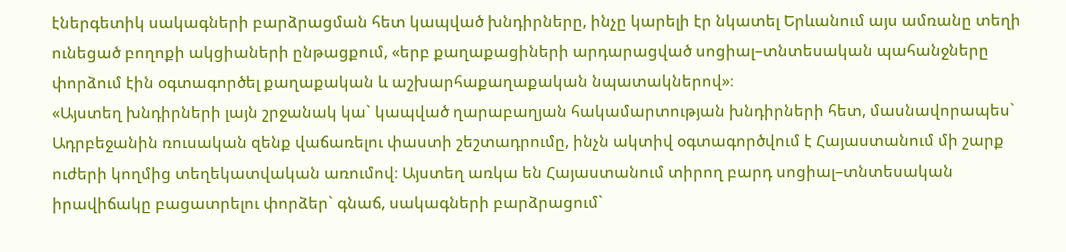էներգետիկ սակագների բարձրացման հետ կապված խնդիրները, ինչը կարելի էր նկատել Երևանում այս ամռանը տեղի ունեցած բողոքի ակցիաների ընթացքում, «երբ քաղաքացիների արդարացված սոցիալ–տնտեսական պահանջները փորձում էին օգտագործել քաղաքական և աշխարհաքաղաքական նպատակներով»։
«Այստեղ խնդիրների լայն շրջանակ կա` կապված ղարաբաղյան հակամարտության խնդիրների հետ, մասնավորապես` Ադրբեջանին ռուսական զենք վաճառելու փաստի շեշտադրումը, ինչն ակտիվ օգտագործվում է Հայաստանում մի շարք ուժերի կողմից տեղեկատվական առումով։ Այստեղ առկա են Հայաստանում տիրող բարդ սոցիալ–տնտեսական իրավիճակը բացատրելու փորձեր` գնաճ, սակագների բարձրացում`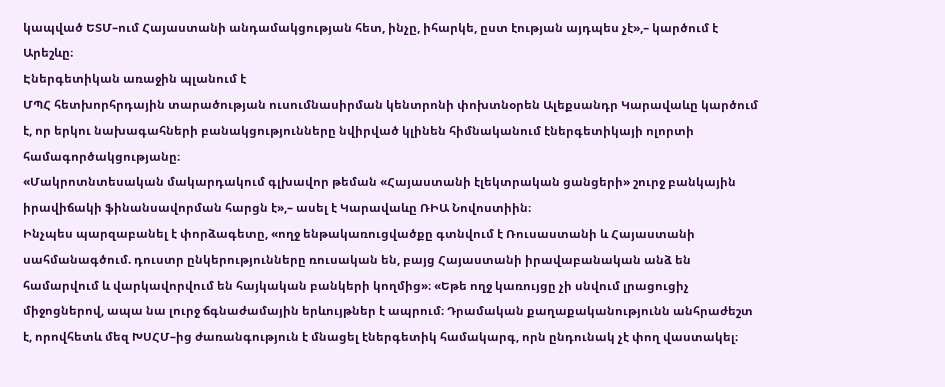կապված ԵՏՄ–ում Հայաստանի անդամակցության հետ, ինչը, իհարկե, ըստ էության այդպես չէ»,– կարծում է Արեշևը։
Էներգետիկան առաջին պլանում է
ՄՊՀ հետխորհրդային տարածության ուսումնասիրման կենտրոնի փոխտնօրեն Ալեքսանդր Կարավաևը կարծում է, որ երկու նախագահների բանակցությունները նվիրված կլինեն հիմնականում էներգետիկայի ոլորտի համագործակցությանը։
«Մակրոտնտեսական մակարդակում գլխավոր թեման «Հայաստանի էլեկտրական ցանցերի» շուրջ բանկային իրավիճակի ֆինանսավորման հարցն է»,– ասել է Կարավաևը ՌԻԱ Նովոստիին։
Ինչպես պարզաբանել է փորձագետը, «ողջ ենթակառուցվածքը գտնվում է Ռուսաստանի և Հայաստանի սահմանագծում. դուստր ընկերությունները ռուսական են, բայց Հայաստանի իրավաբանական անձ են համարվում և վարկավորվում են հայկական բանկերի կողմից»։ «Եթե ողջ կառույցը չի սնվում լրացուցիչ միջոցներով, ապա նա լուրջ ճգնաժամային երևույթներ է ապրում։ Դրամական քաղաքականությունն անհրաժեշտ է, որովհետև մեզ ԽՍՀՄ–ից ժառանգություն է մնացել էներգետիկ համակարգ, որն ընդունակ չէ փող վաստակել։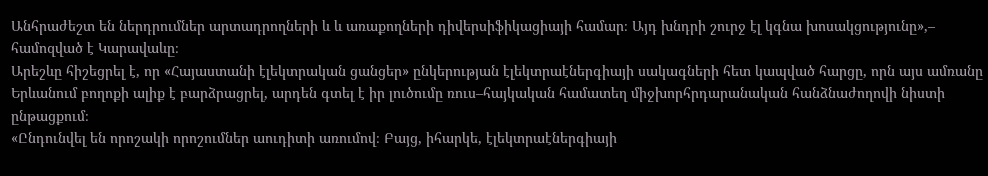Անհրաժեշտ են ներդրումներ արտադրողների և և առաքողների դիվերսիֆիկացիայի համար։ Այդ խնդրի շուրջ էլ կգնա խոսակցությունը»,– համոզված է Կարավաևը։
Արեշևը հիշեցրել է, որ «Հայաստանի էլեկտրական ցանցեր» ընկերության էլեկտրաէներգիայի սակագների հետ կապված հարցը, որն այս ամռանը Երևանում բողոքի ալիք է բարձրացրել, արդեն գտել է իր լուծումը ռուս–հայկական համատեղ միջխորհրդարանական հանձնաժողովի նիստի ընթացքում։
«Ընդունվել են որոշակի որոշումներ աուդիտի առումով։ Բայց, իհարկե, էլեկտրաէներգիայի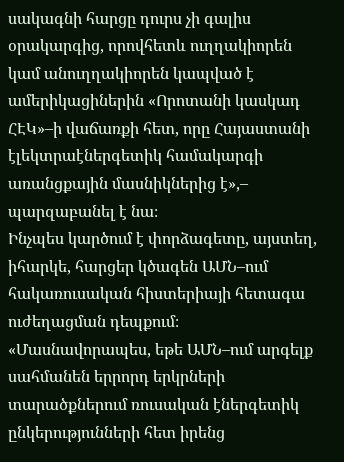սակագնի հարցը դուրս չի գալիս օրակարգից, որովհետև ուղղակիորեն կամ անուղղակիորեն կապված է ամերիկացիներին «Որոտանի կասկադ ՀԷԿ»–ի վաճառքի հետ, որը Հայաստանի էլեկտրաէներգետիկ համակարգի առանցքային մասնիկներից է»,– պարզաբանել է նա։
Ինչպես կարծում է փորձագետը, այստեղ, իհարկե, հարցեր կծագեն ԱՄՆ–ում հակառուսական հիստերիայի հետագա ուժեղացման դեպքում։
«Մասնավորապես, եթե ԱՄՆ–ում արգելք սահմանեն երրորդ երկրների տարածքներում ռուսական էներգետիկ ընկերությունների հետ իրենց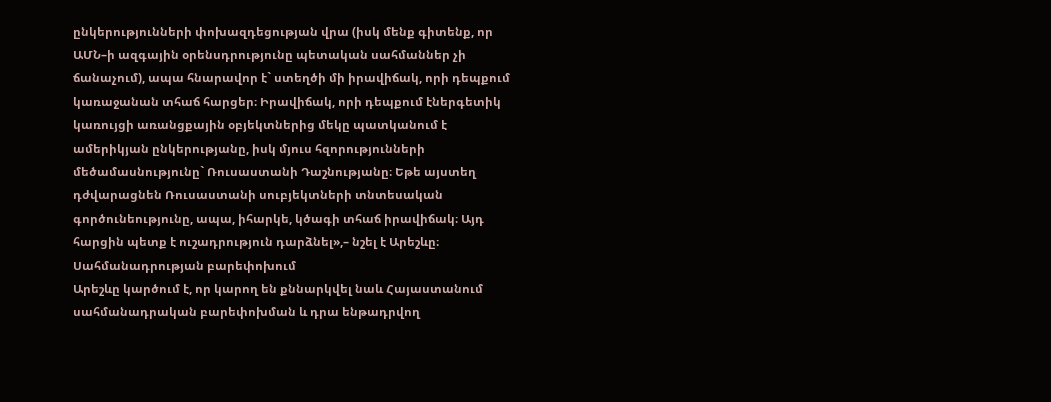ընկերությունների փոխազդեցության վրա (իսկ մենք գիտենք, որ ԱՄՆ–ի ազգային օրենսդրությունը պետական սահմաններ չի ճանաչում), ապա հնարավոր է` ստեղծի մի իրավիճակ, որի դեպքում կառաջանան տհաճ հարցեր։ Իրավիճակ, որի դեպքում էներգետիկ կառույցի առանցքային օբյեկտներից մեկը պատկանում է ամերիկյան ընկերությանը, իսկ մյուս հզորությունների մեծամասնությունը` Ռուսաստանի Դաշնությանը։ Եթե այստեղ դժվարացնեն Ռուսաստանի սուբյեկտների տնտեսական գործունեությունը, ապա, իհարկե, կծագի տհաճ իրավիճակ։ Այդ հարցին պետք է ուշադրություն դարձնել»,– նշել է Արեշևը։
Սահմանադրության բարեփոխում
Արեշևը կարծում է, որ կարող են քննարկվել նաև Հայաստանում սահմանադրական բարեփոխման և դրա ենթադրվող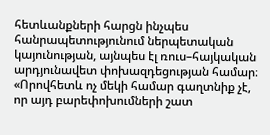հետևանքների հարցն ինչպես հանրապետությունում ներպետական կայունության, այնպես էլ ռուս–հայկական արդյունավետ փոխազդեցության համար։
«Որովհետև ոչ մեկի համար գաղտնիք չէ, որ այդ բարեփոխումների շատ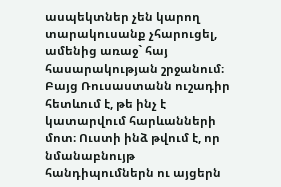ասպեկտներ չեն կարող տարակուսանք չհարուցել, ամենից առաջ` հայ հասարակության շրջանում։ Բայց Ռուսաստանն ուշադիր հետևում է, թե ինչ է կատարվում հարևանների մոտ։ Ուստի ինձ թվում է, որ նմանաբնույթ հանդիպումներն ու այցերն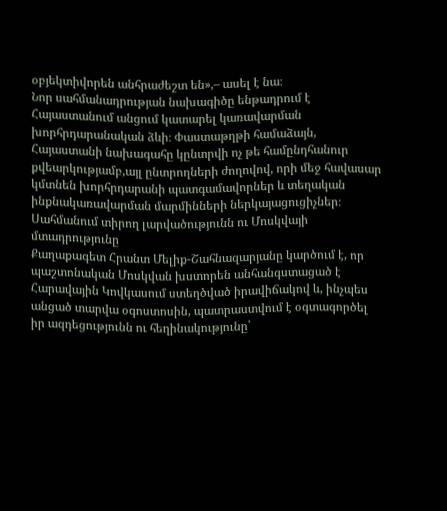օբյեկտիվորեն անհրաժեշտ են»,– ասել է նա։
Նոր սահմանադրության նախագիծը ենթադրում է Հայաստանում անցում կատարել կառավարման խորհրդարանական ձևի։ Փաստաթղթի համաձայն, Հայաստանի նախագահը կընտրվի ոչ թե համընդհանուր քվեարկությամբ,այլ ընտրողների ժողովով, որի մեջ հավասար կմտնեն խորհրդարանի պատգամավորներ և տեղական ինքնակառավարման մարմինների ներկայացուցիչներ։
Սահմանում տիրող լարվածությունն ու Մոսկվայի մտադրությունը
Քաղաքագետ Հրանտ Մելիք-Շահնազարյանը կարծում է, որ պաշտոնական Մոսկվան խստորեն անհանգստացած է Հարավային Կովկասում ստեղծված իրավիճակով և, ինչպես անցած տարվա օգոստոսին, պատրաստվում է օգտագործել իր ազդեցությունն ու հեղինակությունը՝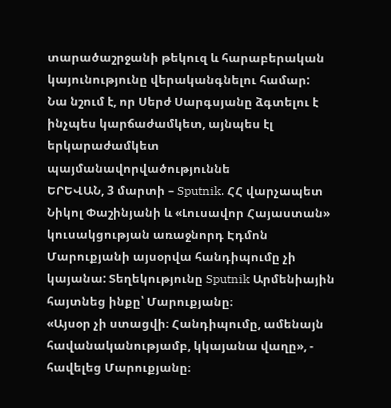տարածաշրջանի թեկուզ և հարաբերական կայունությունը վերականգնելու համար:
Նա նշում է, որ Սերժ Սարգսյանը ձգտելու է ինչպես կարճաժամկետ, այնպես էլ երկարաժամկետ պայմանավորվածություննե
ԵՐԵՎԱՆ, 3 մարտի – Sputnik. ՀՀ վարչապետ Նիկոլ Փաշինյանի և «Լուսավոր Հայաստան» կուսակցության առաջնորդ Էդմոն Մարուքյանի այսօրվա հանդիպումը չի կայանա: Տեղեկությունը Sputnik Արմենիային հայտնեց ինքը՝ Մարուքյանը։
«Այսօր չի ստացվի։ Հանդիպումը, ամենայն հավանականությամբ, կկայանա վաղը», - հավելեց Մարուքյանը։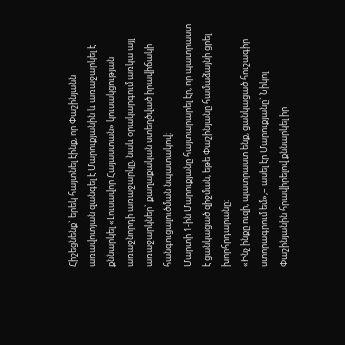Հիշեցնենք` երեկ հայտնել էինք, որ Փաշինյանն առավոտյան զանգել է Մարուքյանին և առաջարկել է քննարկել «Լուսավոր Հայաստան» կուսակցության առաջնորդի առաջարկը, նաև օրակարգում առկա այլ առաջարկներ` քաղաքական ստեղծված իրավիճակի հանգուցալուծման նպատակով։
Մարտի 1-ին Մարուքյանը հայտարարել էր, որ պատրաստ է ցանկացած զիջման, եթե Փաշինյանը համաձայնի ցրել խորհրդարանը։
«Ինչ ինքը ուզի, պատրաստ ենք, ցանկացած հուշագիր ստորագրում եմ»,– ասել էր Մարուքյանը` Նիկոլ Փաշինյանին հրավիրելով քննարկել իր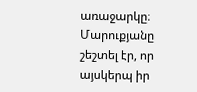առաջարկը։
Մարուքյանը շեշտել էր, որ այսկերպ իր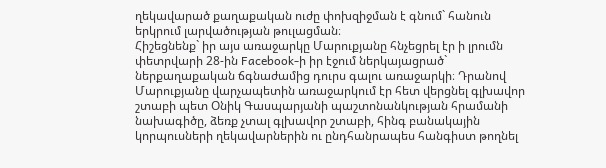ղեկավարած քաղաքական ուժը փոխզիջման է գնում` հանուն երկրում լարվածության թուլացման։
Հիշեցնենք` իր այս առաջարկը Մարուքյանը հնչեցրել էր ի լրումն փետրվարի 28-ին Facebook-ի իր էջում ներկայացրած` ներքաղաքական ճգնաժամից դուրս գալու առաջարկի։ Դրանով Մարուքյանը վարչապետին առաջարկում էր հետ վերցնել գլխավոր շտաբի պետ Օնիկ Գասպարյանի պաշտոնանկության հրամանի նախագիծը, ձեռք չտալ գլխավոր շտաբի, հինգ բանակային կորպուսների ղեկավարներին ու ընդհանրապես հանգիստ թողնել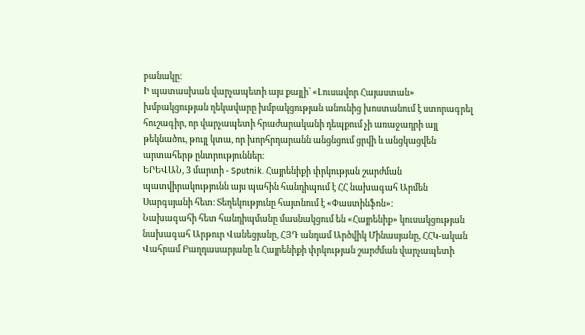բանակը։
Ի պատասխան վարչապետի այս քայլի՝ «Լուսավոր Հայաստան» խմբակցության ղեկավարը խմբակցության անունից խոստանում է ստորագրել հուշագիր, որ վարչապետի հրաժարականի դեպքում չի առաջադրի այլ թեկնածու, թույլ կտա, որ խորհրդարանն անցնցում ցրվի և անցկացվեն արտահերթ ընտրություններ։
ԵՐԵՎԱՆ, 3 մարտի - Sputnik. Հայրենիքի փրկության շարժման պատվիրակությունն այս պահին հանդիպում է ՀՀ նախագահ Արմեն Սարգսյանի հետ։ Տեղեկությունը հայտնում է «Փաստինֆոն»։
Նախագահի հետ հանդիպմանը մասնակցում են «Հայրենիք» կուսակցության նախագահ Արթուր Վանեցյանը, ՀՅԴ անդամ Արծվիկ Մինասյանը, ՀՀԿ-ական Վահրամ Բաղդասարյանը և Հայրենիքի փրկության շարժման վարչապետի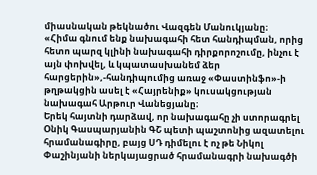միասնական թեկնածու Վազգեն Մանուկյանը։
«Հիմա գնում ենք նախագահի հետ հանդիպման, որից հետո պարզ կլինի նախագահի դիրքորոշումը, ինչու է այն փոխվել, և կպատասխանեմ ձեր հարցերին»,-հանդիպումից առաջ «Փաստինֆո»-ի թղթակցին ասել է «Հայրենիք» կուսակցության նախագահ Արթուր Վանեցյանը։
Երեկ հայտնի դարձավ, որ նախագահը չի ստորագրել Օնիկ Գասպարյանին ԳՇ պետի պաշտոնից ազատելու հրամանագիրը, բայց ՍԴ դիմելու է ոչ թե Նիկոլ Փաշինյանի ներկայացրած հրամանագրի նախագծի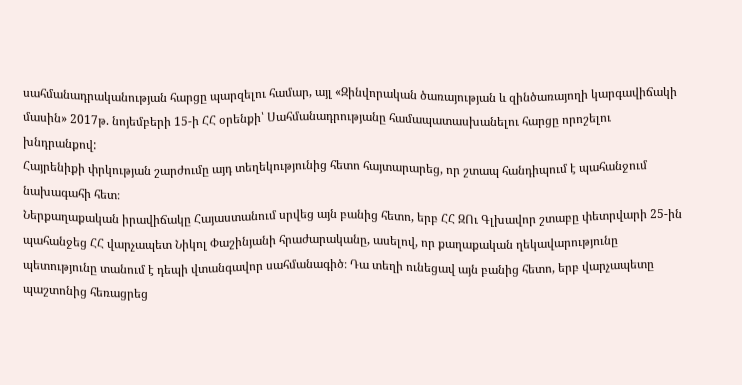սահմանադրականության հարցը պարզելու համար, այլ «Զինվորական ծառայության և զինծառայողի կարգավիճակի մասին» 2017թ. նոյեմբերի 15-ի ՀՀ օրենքի՝ Սահմանադրությանը համապատասխանելու հարցը որոշելու խնդրանքով:
Հայրենիքի փրկության շարժումը այդ տեղեկությունից հետո հայտարարեց, որ շտապ հանդիպում է պահանջում նախագահի հետ։
Ներքաղաքական իրավիճակը Հայաստանում սրվեց այն բանից հետո, երբ ՀՀ ԶՈւ Գլխավոր շտաբը փետրվարի 25-ին պահանջեց ՀՀ վարչապետ Նիկոլ Փաշինյանի հրաժարականը, ասելով, որ քաղաքական ղեկավարությունը պետությունը տանում է դեպի վտանգավոր սահմանագիծ։ Դա տեղի ունեցավ այն բանից հետո, երբ վարչապետը պաշտոնից հեռացրեց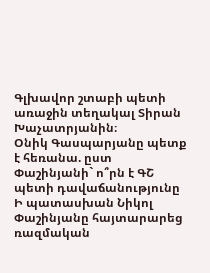Գլխավոր շտաբի պետի առաջին տեղակալ Տիրան Խաչատրյանին։
Օնիկ Գասպարյանը պետք է հեռանա. ըստ Փաշինյանի` ո՞րն է ԳՇ պետի դավաճանությունը
Ի պատասխան Նիկոլ Փաշինյանը հայտարարեց ռազմական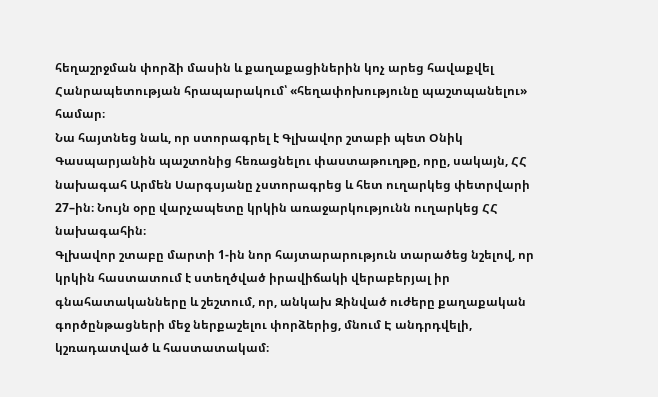հեղաշրջման փորձի մասին և քաղաքացիներին կոչ արեց հավաքվել Հանրապետության հրապարակում՝ «հեղափոխությունը պաշտպանելու» համար։
Նա հայտնեց նաև, որ ստորագրել է Գլխավոր շտաբի պետ Օնիկ Գասպարյանին պաշտոնից հեռացնելու փաստաթուղթը, որը, սակայն, ՀՀ նախագահ Արմեն Սարգսյանը չստորագրեց և հետ ուղարկեց փետրվարի 27–ին։ Նույն օրը վարչապետը կրկին առաջարկությունն ուղարկեց ՀՀ նախագահին։
Գլխավոր շտաբը մարտի 1-ին նոր հայտարարություն տարածեց նշելով, որ կրկին հաստատում է ստեղծված իրավիճակի վերաբերյալ իր գնահատականները և շեշտում, որ, անկախ Զինված ուժերը քաղաքական գործընթացների մեջ ներքաշելու փորձերից, մնում Է անդրդվելի, կշռադատված և հաստատակամ։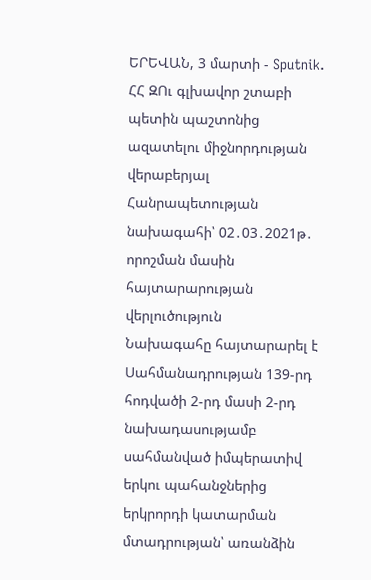ԵՐԵՎԱՆ, 3 մարտի - Sputnik. ՀՀ ԶՈւ գլխավոր շտաբի պետին պաշտոնից ազատելու միջնորդության վերաբերյալ Հանրապետության նախագահի՝ 02․03․2021թ․ որոշման մասին հայտարարության վերլուծություն
Նախագահը հայտարարել է Սահմանադրության 139-րդ հոդվածի 2-րդ մասի 2-րդ նախադասությամբ սահմանված իմպերատիվ երկու պահանջներից երկրորդի կատարման մտադրության՝ առանձին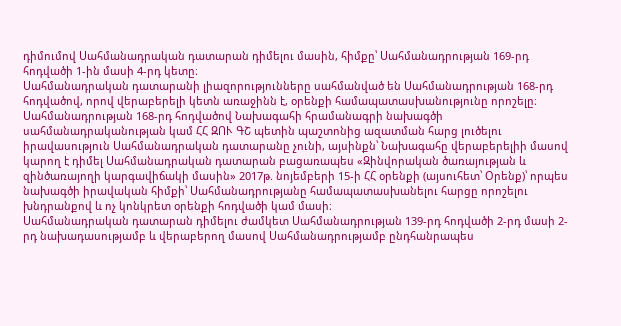դիմումով Սահմանադրական դատարան դիմելու մասին, հիմքը՝ Սահմանադրության 169-րդ հոդվածի 1-ին մասի 4-րդ կետը։
Սահմանադրական դատարանի լիազորությունները սահմանված են Սահմանադրության 168-րդ հոդվածով, որով վերաբերելի կետն առաջինն է, օրենքի համապատասխանությունը որոշելը։ Սահմանադրության 168-րդ հոդվածով Նախագահի հրամանագրի նախագծի սահմանադրականության կամ ՀՀ ԶՈՒ ԳՇ պետին պաշտոնից ազատման հարց լուծելու իրավասություն Սահմանադրական դատարանը չունի, այսինքն՝ Նախագահը վերաբերելիի մասով կարող է դիմել Սահմանադրական դատարան բացառապես «Զինվորական ծառայության և զինծառայողի կարգավիճակի մասին» 2017թ. նոյեմբերի 15-ի ՀՀ օրենքի (այսուհետ՝ Օրենք)՝ որպես նախագծի իրավական հիմքի՝ Սահմանադրությանը համապատասխանելու հարցը որոշելու խնդրանքով և ոչ կոնկրետ օրենքի հոդվածի կամ մասի։
Սահմանադրական դատարան դիմելու ժամկետ Սահմանադրության 139-րդ հոդվածի 2-րդ մասի 2-րդ նախադասությամբ և վերաբերող մասով Սահմանադրությամբ ընդհանրապես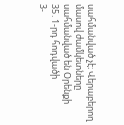սահմանված չէ։ Վերաբերող մասով ժամկետները սահմանված են Օրենքի 35․1-րդ հոդվածի
3-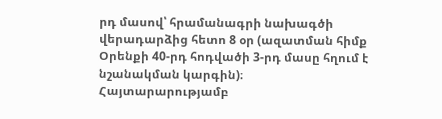րդ մասով՝ հրամանագրի նախագծի վերադարձից հետո 8 օր (ազատման հիմք Օրենքի 40-րդ հոդվածի 3-րդ մասը հղում է նշանակման կարգին)։
Հայտարարությամբ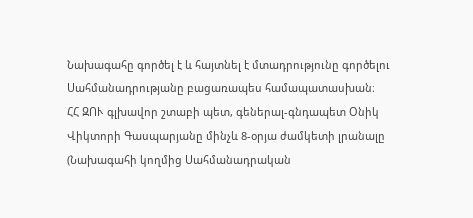Նախագահը գործել է և հայտնել է մտադրությունը գործելու Սահմանադրությանը բացառապես համապատասխան։
ՀՀ ԶՈՒ գլխավոր շտաբի պետ, գեներալ-գնդապետ Օնիկ Վիկտորի Գասպարյանը մինչև 8-օրյա ժամկետի լրանալը (Նախագահի կողմից Սահմանադրական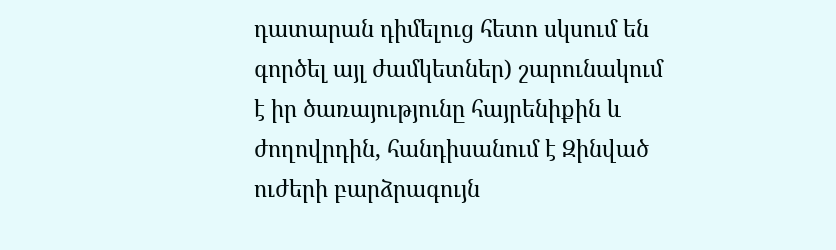դատարան դիմելուց հետո սկսում են գործել այլ ժամկետներ) շարունակում է իր ծառայությունը հայրենիքին և ժողովրդին, հանդիսանում է Զինված ուժերի բարձրագույն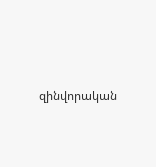զինվորական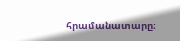հրամանատարը։